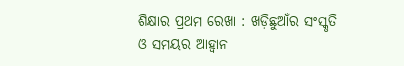ଶିକ୍ଷାର ପ୍ରଥମ ରେଖା : ଖଡ଼ିଛୁଆଁର ସଂସ୍କୃତି ଓ ସମୟର ଆହ୍ୱାନ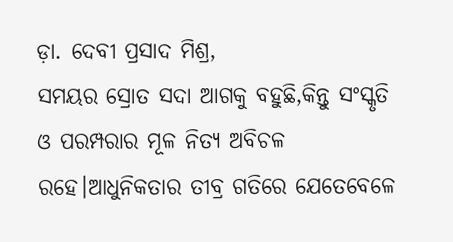ଡ଼ା. ଦେବୀ ପ୍ରସାଦ ମିଶ୍ର,
ସମୟର ସ୍ରୋତ ସଦା ଆଗକୁ ବହୁଛି,କିନ୍ତୁ ସଂସ୍କୃତି ଓ ପରମ୍ପରାର ମୂଳ ନିତ୍ୟ ଅବିଚଳ ରହେ।ଆଧୁନିକତାର ତୀବ୍ର ଗତିରେ ଯେତେବେଳେ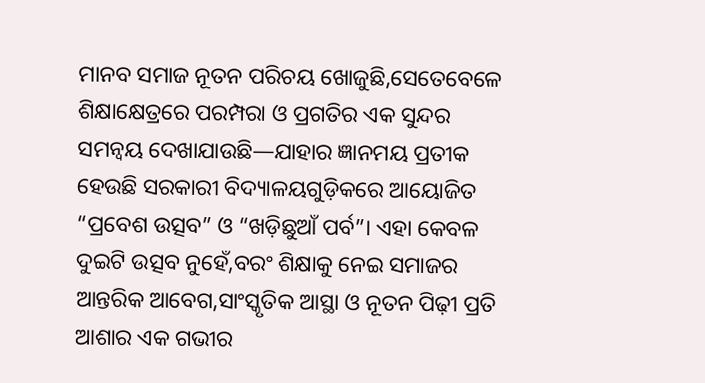ମାନବ ସମାଜ ନୂତନ ପରିଚୟ ଖୋଜୁଛି,ସେତେବେଳେ ଶିକ୍ଷାକ୍ଷେତ୍ରରେ ପରମ୍ପରା ଓ ପ୍ରଗତିର ଏକ ସୁନ୍ଦର ସମନ୍ୱୟ ଦେଖାଯାଉଛି—ଯାହାର ଜ୍ଞାନମୟ ପ୍ରତୀକ ହେଉଛି ସରକାରୀ ବିଦ୍ୟାଳୟଗୁଡ଼ିକରେ ଆୟୋଜିତ “ପ୍ରବେଶ ଉତ୍ସବ” ଓ “ଖଡ଼ିଛୁଆଁ ପର୍ବ”। ଏହା କେବଳ ଦୁଇଟି ଉତ୍ସବ ନୁହେଁ,ବରଂ ଶିକ୍ଷାକୁ ନେଇ ସମାଜର ଆନ୍ତରିକ ଆବେଗ,ସାଂସ୍କୃତିକ ଆସ୍ଥା ଓ ନୂତନ ପିଢ଼ୀ ପ୍ରତି ଆଶାର ଏକ ଗଭୀର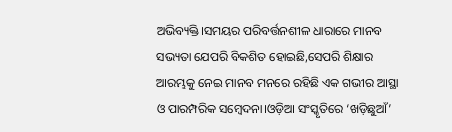ଅଭିବ୍ୟକ୍ତି।ସମୟର ପରିବର୍ତ୍ତନଶୀଳ ଧାରାରେ ମାନବ ସଭ୍ୟତା ଯେପରି ବିକଶିତ ହୋଇଛି,ସେପରି ଶିକ୍ଷାର ଆରମ୍ଭକୁ ନେଇ ମାନବ ମନରେ ରହିଛି ଏକ ଗଭୀର ଆସ୍ଥା ଓ ପାରମ୍ପରିକ ସମ୍ବେଦନା।ଓଡ଼ିଆ ସଂସ୍କୃତିରେ ‘ଖଡ଼ିଛୁଆଁ’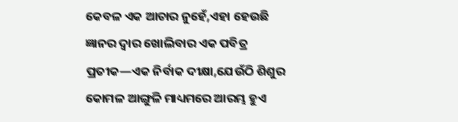କେବଳ ଏକ ଆଚାର ନୁହେଁ,ଏହା ହେଉଛି ଜ୍ଞାନର ଦ୍ୱାର ଖୋଲିବାର ଏକ ପବିତ୍ର ପ୍ରତୀକ—ଏକ ନିର୍ବାକ ଦୀକ୍ଷା,ଯେଉଁଠି ଶିଶୁର କୋମଳ ଆଙ୍ଗୁଳି ମାଧ୍ୟମରେ ଆରମ୍ଭ ହୁଏ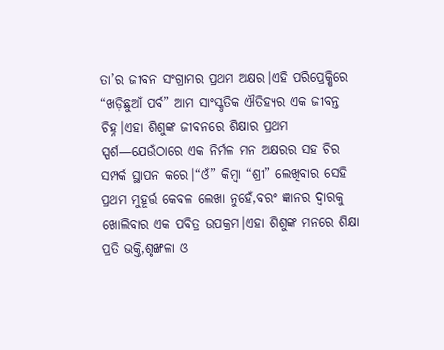ତା’ର ଜୀବନ ସଂଗ୍ରାମର ପ୍ରଥମ ଅକ୍ଷର।ଏହି ପରିପ୍ରେକ୍ଷିରେ “ଖଡ଼ିଛୁଆଁ ପର୍ବ” ଆମ ସାଂସ୍କୃତିକ ଐତିହ୍ୟର ଏକ ଜୀବନ୍ତ ଚିହ୍ନ।ଏହା ଶିଶୁଙ୍କ ଜୀବନରେ ଶିକ୍ଷାର ପ୍ରଥମ ସ୍ପର୍ଶ—ଯେଉଁଠାରେ ଏକ ନିର୍ମଳ ମନ ଅକ୍ଷରର ସହ ଚିର ସମ୍ପର୍କ ସ୍ଥାପନ କରେ।“ଓଁ” କିମ୍ବା “ଶ୍ରୀ” ଲେଖିବାର ସେହି ପ୍ରଥମ ମୁହୂର୍ତ୍ତ କେବଳ ଲେଖା ନୁହେଁ,ବରଂ ଜ୍ଞାନର ଦ୍ୱାରକୁ ଖୋଲିବାର ଏକ ପବିତ୍ର ଉପକ୍ରମ।ଏହା ଶିଶୁଙ୍କ ମନରେ ଶିକ୍ଷା ପ୍ରତି ଭକ୍ତି,ଶୃଙ୍ଖଳା ଓ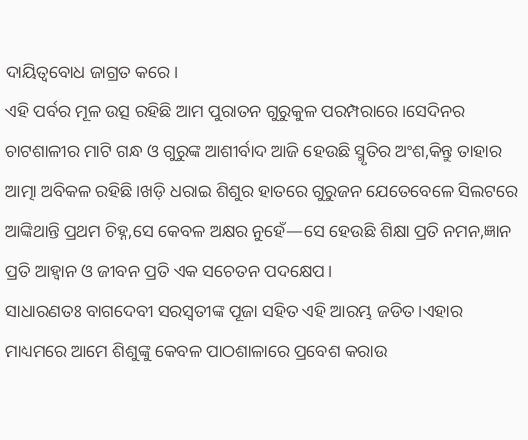ଦାୟିତ୍ୱବୋଧ ଜାଗ୍ରତ କରେ।
ଏହି ପର୍ବର ମୂଳ ଉତ୍ସ ରହିଛି ଆମ ପୁରାତନ ଗୁରୁକୁଳ ପରମ୍ପରାରେ।ସେଦିନର ଚାଟଶାଳୀର ମାଟି ଗନ୍ଧ ଓ ଗୁରୁଙ୍କ ଆଶୀର୍ବାଦ ଆଜି ହେଉଛି ସ୍ମୃତିର ଅଂଶ,କିନ୍ତୁ ତାହାର ଆତ୍ମା ଅବିକଳ ରହିଛି।ଖଡ଼ି ଧରାଇ ଶିଶୁର ହାତରେ ଗୁରୁଜନ ଯେତେବେଳେ ସିଲଟରେ ଆଙ୍କିଥାନ୍ତି ପ୍ରଥମ ଚିହ୍ନ,ସେ କେବଳ ଅକ୍ଷର ନୁହେଁ—ସେ ହେଉଛି ଶିକ୍ଷା ପ୍ରତି ନମନ,ଜ୍ଞାନ ପ୍ରତି ଆହ୍ୱାନ ଓ ଜୀବନ ପ୍ରତି ଏକ ସଚେତନ ପଦକ୍ଷେପ।
ସାଧାରଣତଃ ବାଗଦେବୀ ସରସ୍ବତୀଙ୍କ ପୂଜା ସହିତ ଏହି ଆରମ୍ଭ ଜଡିତ।ଏହାର ମାଧ୍ୟମରେ ଆମେ ଶିଶୁଙ୍କୁ କେବଳ ପାଠଶାଳାରେ ପ୍ରବେଶ କରାଉ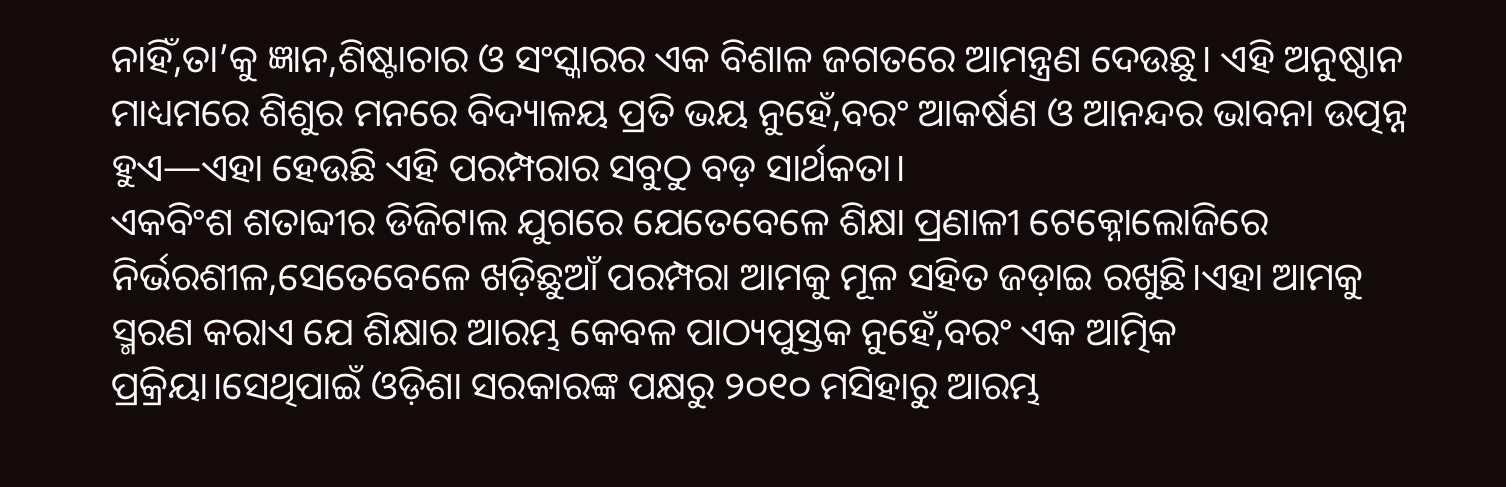ନାହିଁ,ତା’କୁ ଜ୍ଞାନ,ଶିଷ୍ଟାଚାର ଓ ସଂସ୍କାରର ଏକ ବିଶାଳ ଜଗତରେ ଆମନ୍ତ୍ରଣ ଦେଉଛୁ। ଏହି ଅନୁଷ୍ଠାନ ମାଧ୍ୟମରେ ଶିଶୁର ମନରେ ବିଦ୍ୟାଳୟ ପ୍ରତି ଭୟ ନୁହେଁ,ବରଂ ଆକର୍ଷଣ ଓ ଆନନ୍ଦର ଭାବନା ଉତ୍ପନ୍ନ ହୁଏ—ଏହା ହେଉଛି ଏହି ପରମ୍ପରାର ସବୁଠୁ ବଡ଼ ସାର୍ଥକତା।
ଏକବିଂଶ ଶତାବ୍ଦୀର ଡିଜିଟାଲ ଯୁଗରେ ଯେତେବେଳେ ଶିକ୍ଷା ପ୍ରଣାଳୀ ଟେକ୍ନୋଲୋଜିରେ ନିର୍ଭରଶୀଳ,ସେତେବେଳେ ଖଡ଼ିଛୁଆଁ ପରମ୍ପରା ଆମକୁ ମୂଳ ସହିତ ଜଡ଼ାଇ ରଖୁଛି।ଏହା ଆମକୁ ସ୍ମରଣ କରାଏ ଯେ ଶିକ୍ଷାର ଆରମ୍ଭ କେବଳ ପାଠ୍ୟପୁସ୍ତକ ନୁହେଁ,ବରଂ ଏକ ଆତ୍ମିକ ପ୍ରକ୍ରିୟା।ସେଥିପାଇଁ ଓଡ଼ିଶା ସରକାରଙ୍କ ପକ୍ଷରୁ ୨୦୧୦ ମସିହାରୁ ଆରମ୍ଭ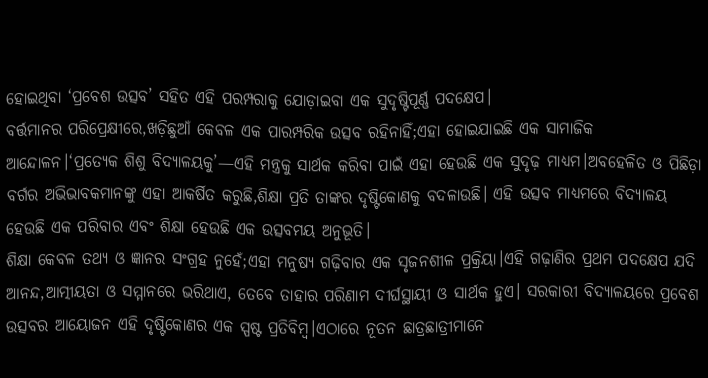ହୋଇଥିବା ‘ପ୍ରବେଶ ଉତ୍ସବ’ ସହିତ ଏହି ପରମ୍ପରାକୁ ଯୋଡ଼ାଇବା ଏକ ସୁଦୃଷ୍ଟିପୂର୍ଣ୍ଣ ପଦକ୍ଷେପ।
ବର୍ତ୍ତମାନର ପରିପ୍ରେକ୍ଷୀରେ,ଖଡ଼ିଛୁଆଁ କେବଳ ଏକ ପାରମ୍ପରିକ ଉତ୍ସବ ରହିନାହିଁ;ଏହା ହୋଇଯାଇଛି ଏକ ସାମାଜିକ ଆନ୍ଦୋଳନ।‘ପ୍ରତ୍ୟେକ ଶିଶୁ ବିଦ୍ୟାଳୟକୁ’—ଏହି ମନ୍ତ୍ରକୁ ସାର୍ଥକ କରିବା ପାଇଁ ଏହା ହେଉଛି ଏକ ସୁଦୃଢ଼ ମାଧ୍ୟମ।ଅବହେଳିତ ଓ ପିଛିଡ଼ା ବର୍ଗର ଅଭିଭାବକମାନଙ୍କୁ ଏହା ଆକର୍ଷିତ କରୁଛି,ଶିକ୍ଷା ପ୍ରତି ତାଙ୍କର ଦୃଷ୍ଟିକୋଣକୁ ବଦଳାଉଛି। ଏହି ଉତ୍ସବ ମାଧ୍ୟମରେ ବିଦ୍ୟାଳୟ ହେଉଛି ଏକ ପରିବାର ଏବଂ ଶିକ୍ଷା ହେଉଛି ଏକ ଉତ୍ସବମୟ ଅନୁଭୂତି।
ଶିକ୍ଷା କେବଳ ତଥ୍ୟ ଓ ଜ୍ଞାନର ସଂଗ୍ରହ ନୁହେଁ;ଏହା ମନୁଷ୍ୟ ଗଢ଼ିବାର ଏକ ସୃଜନଶୀଳ ପ୍ରକ୍ରିୟା।ଏହି ଗଢ଼ାଣିର ପ୍ରଥମ ପଦକ୍ଷେପ ଯଦି ଆନନ୍ଦ,ଆତ୍ମୀୟତା ଓ ସମ୍ମାନରେ ଭରିଥାଏ, ତେବେ ତାହାର ପରିଣାମ ଦୀର୍ଘସ୍ଥାୟୀ ଓ ସାର୍ଥକ ହୁଏ। ସରକାରୀ ବିଦ୍ୟାଳୟରେ ପ୍ରବେଶ ଉତ୍ସବର ଆୟୋଜନ ଏହି ଦୃଷ୍ଟିକୋଣର ଏକ ସ୍ପଷ୍ଟ ପ୍ରତିବିମ୍ବ।ଏଠାରେ ନୂତନ ଛାତ୍ରଛାତ୍ରୀମାନେ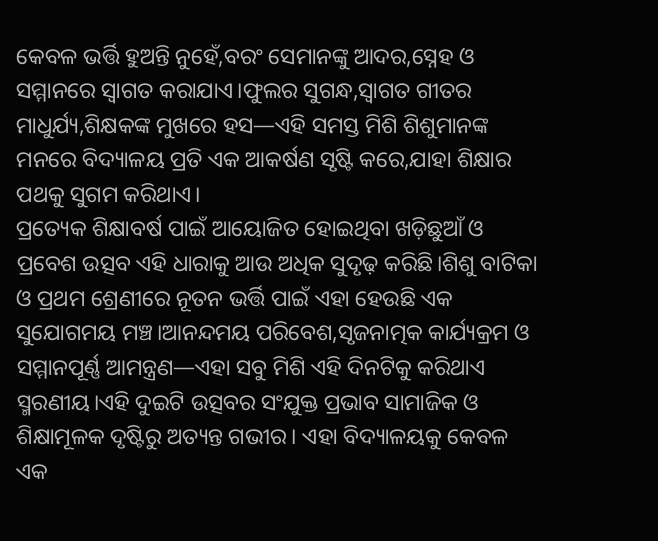କେବଳ ଭର୍ତ୍ତି ହୁଅନ୍ତି ନୁହେଁ,ବରଂ ସେମାନଙ୍କୁ ଆଦର,ସ୍ନେହ ଓ ସମ୍ମାନରେ ସ୍ୱାଗତ କରାଯାଏ।ଫୁଲର ସୁଗନ୍ଧ,ସ୍ୱାଗତ ଗୀତର ମାଧୁର୍ଯ୍ୟ,ଶିକ୍ଷକଙ୍କ ମୁଖରେ ହସ—ଏହି ସମସ୍ତ ମିଶି ଶିଶୁମାନଙ୍କ ମନରେ ବିଦ୍ୟାଳୟ ପ୍ରତି ଏକ ଆକର୍ଷଣ ସୃଷ୍ଟି କରେ,ଯାହା ଶିକ୍ଷାର ପଥକୁ ସୁଗମ କରିଥାଏ।
ପ୍ରତ୍ୟେକ ଶିକ୍ଷାବର୍ଷ ପାଇଁ ଆୟୋଜିତ ହୋଇଥିବା ଖଡ଼ିଛୁଆଁ ଓ ପ୍ରବେଶ ଉତ୍ସବ ଏହି ଧାରାକୁ ଆଉ ଅଧିକ ସୁଦୃଢ଼ କରିଛି।ଶିଶୁ ବାଟିକା ଓ ପ୍ରଥମ ଶ୍ରେଣୀରେ ନୂତନ ଭର୍ତ୍ତି ପାଇଁ ଏହା ହେଉଛି ଏକ ସୁଯୋଗମୟ ମଞ୍ଚ।ଆନନ୍ଦମୟ ପରିବେଶ,ସୃଜନାତ୍ମକ କାର୍ଯ୍ୟକ୍ରମ ଓ ସମ୍ମାନପୂର୍ଣ୍ଣ ଆମନ୍ତ୍ରଣ—ଏହା ସବୁ ମିଶି ଏହି ଦିନଟିକୁ କରିଥାଏ ସ୍ମରଣୀୟ।ଏହି ଦୁଇଟି ଉତ୍ସବର ସଂଯୁକ୍ତ ପ୍ରଭାବ ସାମାଜିକ ଓ ଶିକ୍ଷାମୂଳକ ଦୃଷ୍ଟିରୁ ଅତ୍ୟନ୍ତ ଗଭୀର। ଏହା ବିଦ୍ୟାଳୟକୁ କେବଳ ଏକ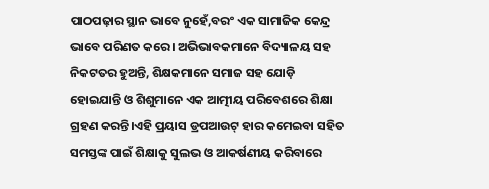ପାଠପଢ଼ାର ସ୍ଥାନ ଭାବେ ନୁହେଁ,ବରଂ ଏକ ସାମାଜିକ କେନ୍ଦ୍ର ଭାବେ ପରିଣତ କରେ। ଅଭିଭାବକମାନେ ବିଦ୍ୟାଳୟ ସହ ନିକଟତର ହୁଅନ୍ତି, ଶିକ୍ଷକମାନେ ସମାଜ ସହ ଯୋଡ଼ି ହୋଇଯାନ୍ତି ଓ ଶିଶୁମାନେ ଏକ ଆତ୍ମୀୟ ପରିବେଶରେ ଶିକ୍ଷା ଗ୍ରହଣ କରନ୍ତି।ଏହି ପ୍ରୟାସ ଡ୍ରପଆଉଟ୍ ହାର କମେଇବା ସହିତ ସମସ୍ତଙ୍କ ପାଇଁ ଶିକ୍ଷାକୁ ସୁଲଭ ଓ ଆକର୍ଷଣୀୟ କରିବାରେ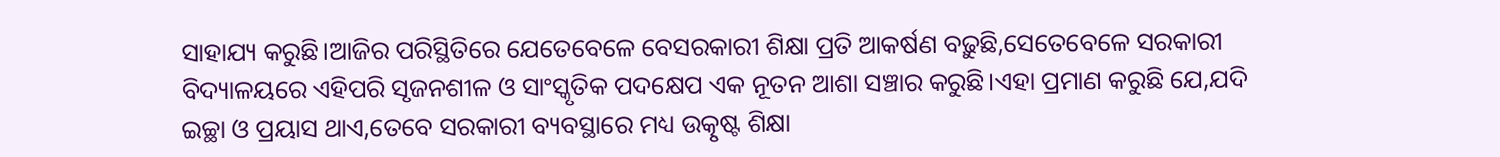ସାହାଯ୍ୟ କରୁଛି।ଆଜିର ପରିସ୍ଥିତିରେ ଯେତେବେଳେ ବେସରକାରୀ ଶିକ୍ଷା ପ୍ରତି ଆକର୍ଷଣ ବଢ଼ୁଛି,ସେତେବେଳେ ସରକାରୀ ବିଦ୍ୟାଳୟରେ ଏହିପରି ସୃଜନଶୀଳ ଓ ସାଂସ୍କୃତିକ ପଦକ୍ଷେପ ଏକ ନୂତନ ଆଶା ସଞ୍ଚାର କରୁଛି।ଏହା ପ୍ରମାଣ କରୁଛି ଯେ,ଯଦି ଇଚ୍ଛା ଓ ପ୍ରୟାସ ଥାଏ,ତେବେ ସରକାରୀ ବ୍ୟବସ୍ଥାରେ ମଧ୍ୟ ଉତ୍କୃଷ୍ଟ ଶିକ୍ଷା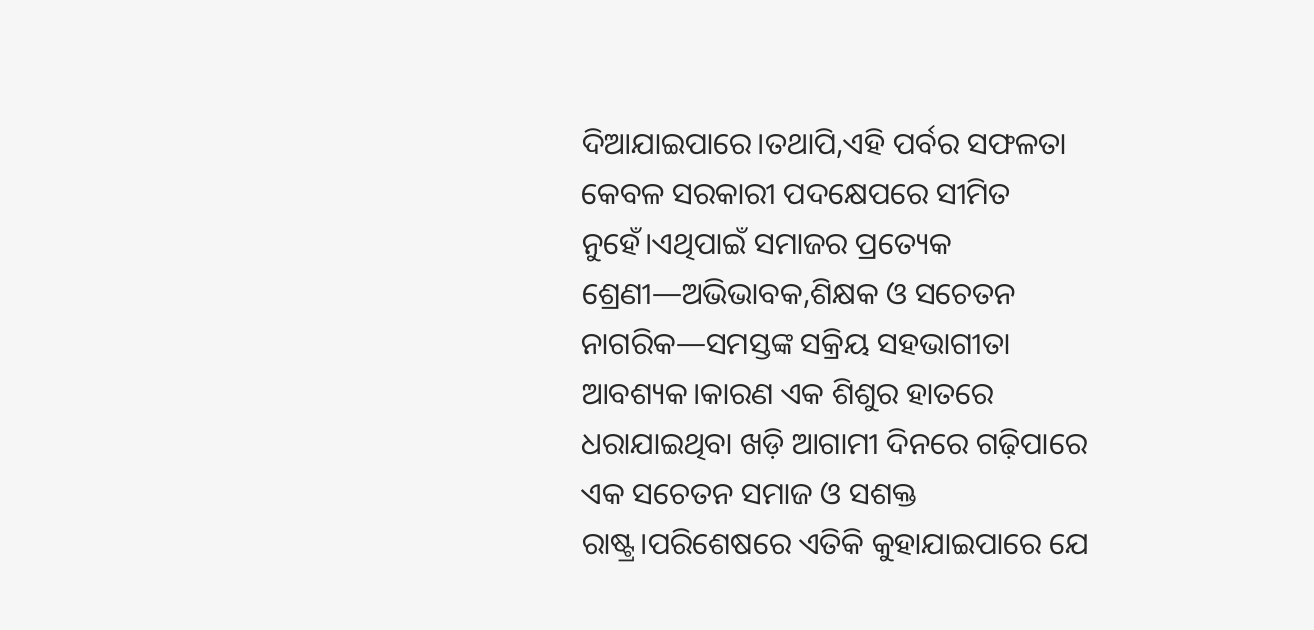ଦିଆଯାଇପାରେ।ତଥାପି,ଏହି ପର୍ବର ସଫଳତା କେବଳ ସରକାରୀ ପଦକ୍ଷେପରେ ସୀମିତ ନୁହେଁ।ଏଥିପାଇଁ ସମାଜର ପ୍ରତ୍ୟେକ ଶ୍ରେଣୀ—ଅଭିଭାବକ,ଶିକ୍ଷକ ଓ ସଚେତନ ନାଗରିକ—ସମସ୍ତଙ୍କ ସକ୍ରିୟ ସହଭାଗୀତା ଆବଶ୍ୟକ।କାରଣ ଏକ ଶିଶୁର ହାତରେ ଧରାଯାଇଥିବା ଖଡ଼ି ଆଗାମୀ ଦିନରେ ଗଢ଼ିପାରେ ଏକ ସଚେତନ ସମାଜ ଓ ସଶକ୍ତ ରାଷ୍ଟ୍ର।ପରିଶେଷରେ ଏତିକି କୁହାଯାଇପାରେ ଯେ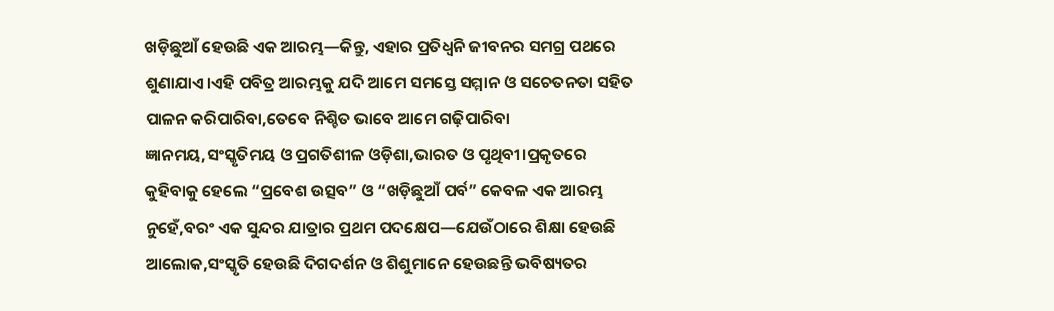ଖଡ଼ିଛୁଆଁ ହେଉଛି ଏକ ଆରମ୍ଭ—କିନ୍ତୁ, ଏହାର ପ୍ରତିଧ୍ୱନି ଜୀବନର ସମଗ୍ର ପଥରେ ଶୁଣାଯାଏ।ଏହି ପବିତ୍ର ଆରମ୍ଭକୁ ଯଦି ଆମେ ସମସ୍ତେ ସମ୍ମାନ ଓ ସଚେତନତା ସହିତ ପାଳନ କରିପାରିବା,ତେବେ ନିଶ୍ଚିତ ଭାବେ ଆମେ ଗଢ଼ିପାରିବା ଜ୍ଞାନମୟ,ସଂସ୍କୃତିମୟ ଓ ପ୍ରଗତିଶୀଳ ଓଡ଼ିଶା,ଭାରତ ଓ ପୃଥିବୀ।ପ୍ରକୃତରେ କୁହିବାକୁ ହେଲେ “ପ୍ରବେଶ ଉତ୍ସବ” ଓ “ଖଡ଼ିଛୁଆଁ ପର୍ବ” କେବଳ ଏକ ଆରମ୍ଭ ନୁହେଁ,ବରଂ ଏକ ସୁନ୍ଦର ଯାତ୍ରାର ପ୍ରଥମ ପଦକ୍ଷେପ—ଯେଉଁଠାରେ ଶିକ୍ଷା ହେଉଛି ଆଲୋକ,ସଂସ୍କୃତି ହେଉଛି ଦିଗଦର୍ଶନ ଓ ଶିଶୁମାନେ ହେଉଛନ୍ତି ଭବିଷ୍ୟତର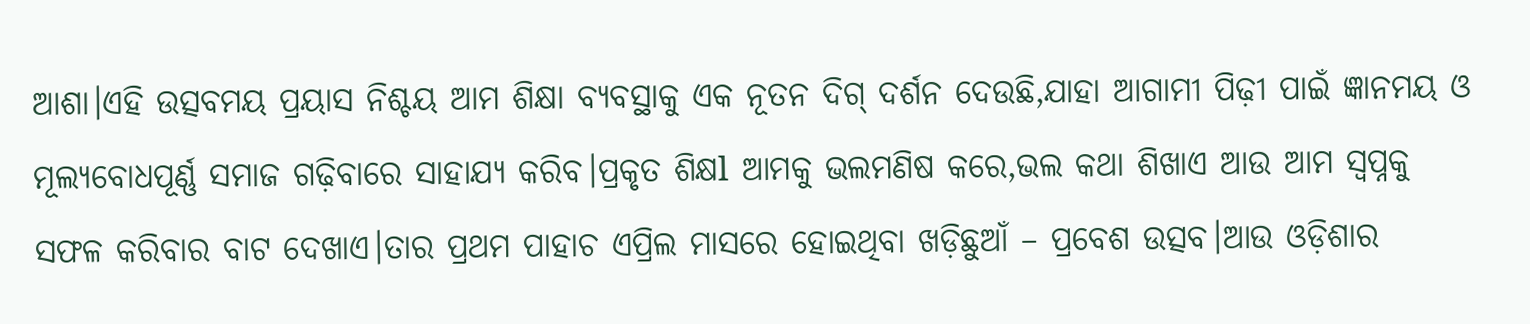ଆଶା।ଏହି ଉତ୍ସବମୟ ପ୍ରୟାସ ନିଶ୍ଚୟ ଆମ ଶିକ୍ଷା ବ୍ୟବସ୍ଥାକୁ ଏକ ନୂତନ ଦିଗ୍ ଦର୍ଶନ ଦେଉଛି,ଯାହା ଆଗାମୀ ପିଢ଼ୀ ପାଇଁ ଜ୍ଞାନମୟ ଓ ମୂଲ୍ୟବୋଧପୂର୍ଣ୍ଣ ସମାଜ ଗଢ଼ିବାରେ ସାହାଯ୍ୟ କରିବ।ପ୍ରକୃତ ଶିକ୍ଷl ଆମକୁ ଭଲମଣିଷ କରେ,ଭଲ କଥା ଶିଖାଏ ଆଉ ଆମ ସ୍ବପ୍ନକୁ ସଫଳ କରିବାର ବାଟ ଦେଖାଏ।ତାର ପ୍ରଥମ ପାହାଚ ଏପ୍ରିଲ ମାସରେ ହୋଇଥିବା ଖଡ଼ିଛୁଆଁ – ପ୍ରବେଶ ଉତ୍ସବ।ଆଉ ଓଡ଼ିଶାର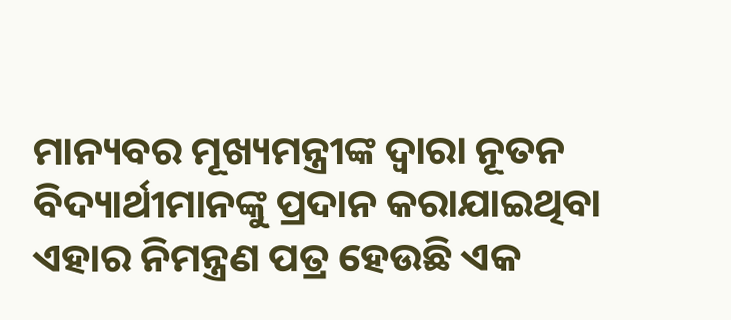ମାନ୍ୟବର ମୂଖ୍ୟମନ୍ତ୍ରୀଙ୍କ ଦ୍ବାରା ନୂତନ ବିଦ୍ୟାର୍ଥୀମାନଙ୍କୁ ପ୍ରଦାନ କରାଯାଇଥିବା ଏହାର ନିମନ୍ତ୍ରଣ ପତ୍ର ହେଉଛି ଏକ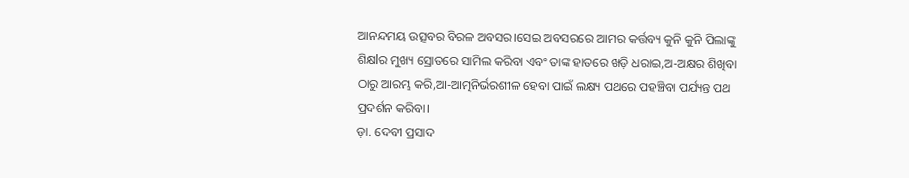ଆନନ୍ଦମୟ ଉତ୍ସବର ବିରଳ ଅବସର।ସେଇ ଅବସରରେ ଆମର କର୍ତ୍ତବ୍ୟ କୁନି କୁନି ପିଲାଙ୍କୁ ଶିକ୍ଷlର ମୁଖ୍ୟ ସ୍ରୋତରେ ସାମିଲ କରିବା ଏବଂ ତାଙ୍କ ହାତରେ ଖଡ଼ି ଧରାଇ,ଅ-ଅକ୍ଷର ଶିଖିବା ଠାରୁ ଆରମ୍ଭ କରି,ଆ-ଆତ୍ମନିର୍ଭରଶୀଳ ହେବା ପାଇଁ ଲକ୍ଷ୍ୟ ପଥରେ ପହଞ୍ଚିବା ପର୍ଯ୍ୟନ୍ତ ପଥ ପ୍ରଦର୍ଶନ କରିବା।
ଡ଼ା. ଦେବୀ ପ୍ରସାଦ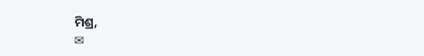ମିଶ୍ର,
✉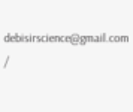debisirscience@gmail.com
/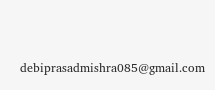debiprasadmishra085@gmail.com